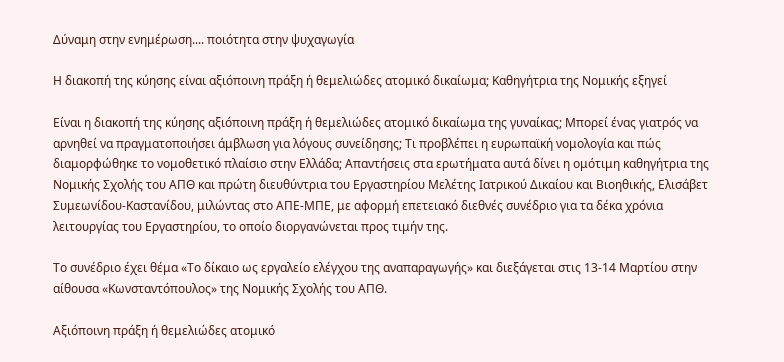Δύναμη στην ενημέρωση.... ποιότητα στην ψυχαγωγία

Η διακοπή της κύησης είναι αξιόποινη πράξη ή θεμελιώδες ατομικό δικαίωμα; Καθηγήτρια της Νομικής εξηγεί

Είναι η διακοπή της κύησης αξιόποινη πράξη ή θεμελιώδες ατομικό δικαίωμα της γυναίκας; Μπορεί ένας γιατρός να αρνηθεί να πραγματοποιήσει άμβλωση για λόγους συνείδησης; Τι προβλέπει η ευρωπαϊκή νομολογία και πώς διαμορφώθηκε το νομοθετικό πλαίσιο στην Ελλάδα; Απαντήσεις στα ερωτήματα αυτά δίνει η ομότιμη καθηγήτρια της Νομικής Σχολής του ΑΠΘ και πρώτη διευθύντρια του Εργαστηρίου Μελέτης Ιατρικού Δικαίου και Βιοηθικής, Ελισάβετ Συμεωνίδου-Καστανίδου, μιλώντας στο ΑΠΕ-ΜΠΕ, με αφορμή επετειακό διεθνές συνέδριο για τα δέκα χρόνια λειτουργίας του Εργαστηρίου, το οποίο διοργανώνεται προς τιμήν της.

Το συνέδριο έχει θέμα «Το δίκαιο ως εργαλείο ελέγχου της αναπαραγωγής» και διεξάγεται στις 13-14 Μαρτίου στην αίθουσα «Κωνσταντόπουλος» της Νομικής Σχολής του ΑΠΘ.

Αξιόποινη πράξη ή θεμελιώδες ατομικό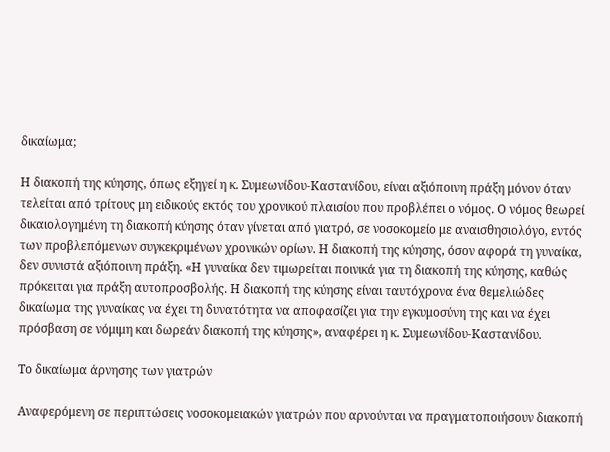δικαίωμα;

Η διακοπή της κύησης, όπως εξηγεί η κ. Συμεωνίδου-Καστανίδου, είναι αξιόποινη πράξη μόνον όταν τελείται από τρίτους μη ειδικούς εκτός του χρονικού πλαισίου που προβλέπει ο νόμος. Ο νόμος θεωρεί δικαιολογημένη τη διακοπή κύησης όταν γίνεται από γιατρό, σε νοσοκομείο με αναισθησιολόγο, εντός των προβλεπόμενων συγκεκριμένων χρονικών ορίων. Η διακοπή της κύησης, όσον αφορά τη γυναίκα, δεν συνιστά αξιόποινη πράξη. «Η γυναίκα δεν τιμωρείται ποινικά για τη διακοπή της κύησης, καθώς πρόκειται για πράξη αυτοπροσβολής. Η διακοπή της κύησης είναι ταυτόχρονα ένα θεμελιώδες δικαίωμα της γυναίκας να έχει τη δυνατότητα να αποφασίζει για την εγκυμοσύνη της και να έχει πρόσβαση σε νόμιμη και δωρεάν διακοπή της κύησης», αναφέρει η κ. Συμεωνίδου-Καστανίδου.

Το δικαίωμα άρνησης των γιατρών

Αναφερόμενη σε περιπτώσεις νοσοκομειακών γιατρών που αρνούνται να πραγματοποιήσουν διακοπή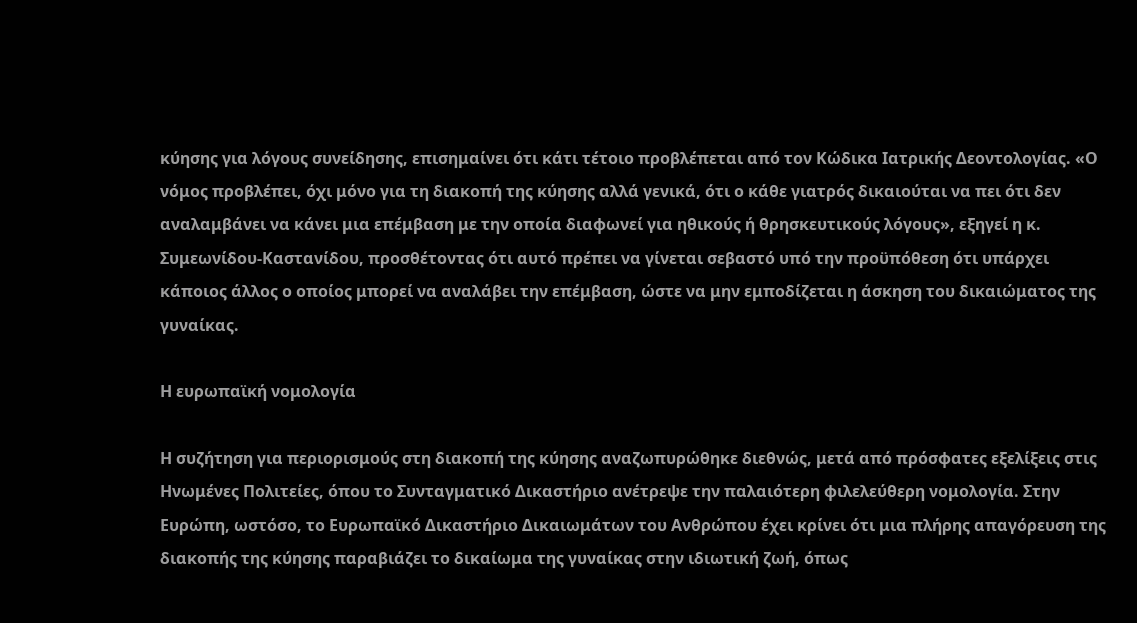κύησης για λόγους συνείδησης, επισημαίνει ότι κάτι τέτοιο προβλέπεται από τον Κώδικα Ιατρικής Δεοντολογίας. «Ο νόμος προβλέπει, όχι μόνο για τη διακοπή της κύησης αλλά γενικά, ότι ο κάθε γιατρός δικαιούται να πει ότι δεν αναλαμβάνει να κάνει μια επέμβαση με την οποία διαφωνεί για ηθικούς ή θρησκευτικούς λόγους», εξηγεί η κ. Συμεωνίδου-Καστανίδου, προσθέτοντας ότι αυτό πρέπει να γίνεται σεβαστό υπό την προϋπόθεση ότι υπάρχει κάποιος άλλος ο οποίος μπορεί να αναλάβει την επέμβαση, ώστε να μην εμποδίζεται η άσκηση του δικαιώματος της γυναίκας.

Η ευρωπαϊκή νομολογία

Η συζήτηση για περιορισμούς στη διακοπή της κύησης αναζωπυρώθηκε διεθνώς, μετά από πρόσφατες εξελίξεις στις Ηνωμένες Πολιτείες, όπου το Συνταγματικό Δικαστήριο ανέτρεψε την παλαιότερη φιλελεύθερη νομολογία. Στην Ευρώπη, ωστόσο, το Ευρωπαϊκό Δικαστήριο Δικαιωμάτων του Ανθρώπου έχει κρίνει ότι μια πλήρης απαγόρευση της διακοπής της κύησης παραβιάζει το δικαίωμα της γυναίκας στην ιδιωτική ζωή, όπως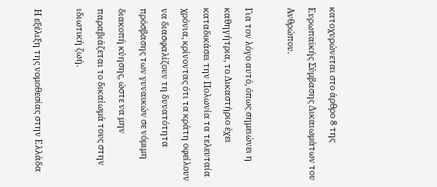κατοχυρώνεται στο άρθρο 8 της Ευρωπαϊκής Σύμβασης Δικαιωμάτων του Ανθρώπου.

Για τον λόγο αυτό, όπως σημειώνει η καθηγήτρια, το Δικαστήριο έχει καταδικάσει την Πολωνία τα τελευταία χρόνια, κρίνοντας ότι τα κράτη οφείλουν να διασφαλίζουν τη δυνατότητα πρόσβασης των γυναικών σε νόμιμη διακοπή κύησης, ώστε να μην παραβιάζεται το δικαίωμά τους στην ιδιωτική ζωή.

Η εξέλιξη της νομοθεσίας στην Ελλάδα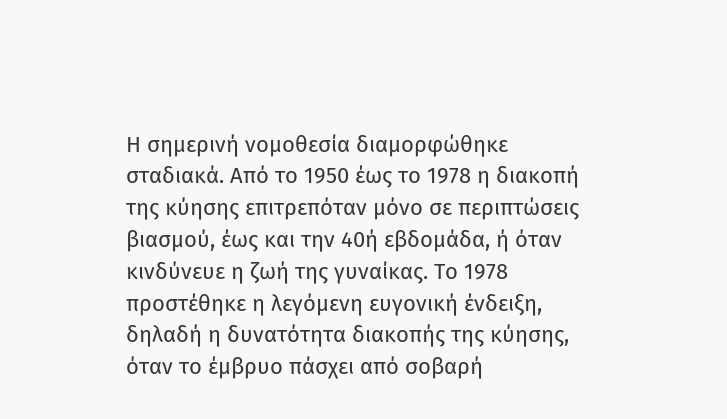Η σημερινή νομοθεσία διαμορφώθηκε σταδιακά. Από το 1950 έως το 1978 η διακοπή της κύησης επιτρεπόταν μόνο σε περιπτώσεις βιασμού, έως και την 40ή εβδομάδα, ή όταν κινδύνευε η ζωή της γυναίκας. Το 1978 προστέθηκε η λεγόμενη ευγονική ένδειξη, δηλαδή η δυνατότητα διακοπής της κύησης, όταν το έμβρυο πάσχει από σοβαρή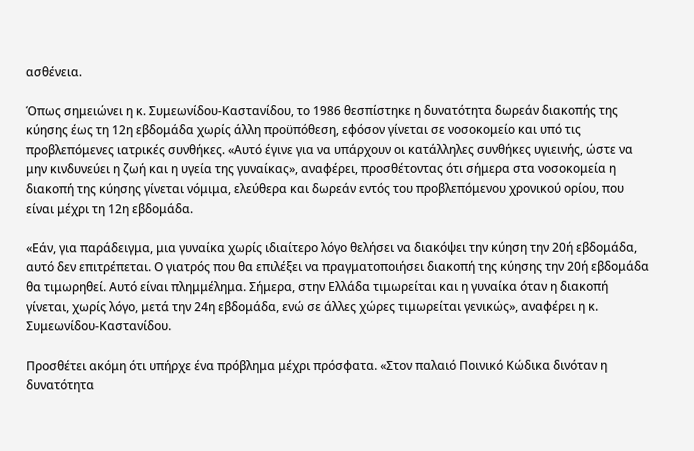ασθένεια.

Όπως σημειώνει η κ. Συμεωνίδου-Καστανίδου, το 1986 θεσπίστηκε η δυνατότητα δωρεάν διακοπής της κύησης έως τη 12η εβδομάδα χωρίς άλλη προϋπόθεση, εφόσον γίνεται σε νοσοκομείο και υπό τις προβλεπόμενες ιατρικές συνθήκες. «Αυτό έγινε για να υπάρχουν οι κατάλληλες συνθήκες υγιεινής, ώστε να μην κινδυνεύει η ζωή και η υγεία της γυναίκας», αναφέρει, προσθέτοντας ότι σήμερα στα νοσοκομεία η διακοπή της κύησης γίνεται νόμιμα, ελεύθερα και δωρεάν εντός του προβλεπόμενου χρονικού ορίου, που είναι μέχρι τη 12η εβδομάδα.

«Εάν, για παράδειγμα, μια γυναίκα χωρίς ιδιαίτερο λόγο θελήσει να διακόψει την κύηση την 20ή εβδομάδα, αυτό δεν επιτρέπεται. Ο γιατρός που θα επιλέξει να πραγματοποιήσει διακοπή της κύησης την 20ή εβδομάδα θα τιμωρηθεί. Αυτό είναι πλημμέλημα. Σήμερα, στην Ελλάδα τιμωρείται και η γυναίκα όταν η διακοπή γίνεται, χωρίς λόγο, μετά την 24η εβδομάδα, ενώ σε άλλες χώρες τιμωρείται γενικώς», αναφέρει η κ. Συμεωνίδου-Καστανίδου.

Προσθέτει ακόμη ότι υπήρχε ένα πρόβλημα μέχρι πρόσφατα. «Στον παλαιό Ποινικό Κώδικα δινόταν η δυνατότητα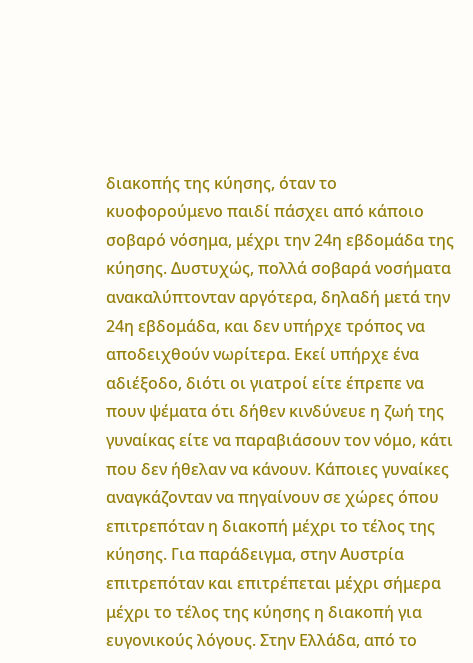διακοπής της κύησης, όταν το κυοφορούμενο παιδί πάσχει από κάποιο σοβαρό νόσημα, μέχρι την 24η εβδομάδα της κύησης. Δυστυχώς, πολλά σοβαρά νοσήματα ανακαλύπτονταν αργότερα, δηλαδή μετά την 24η εβδομάδα, και δεν υπήρχε τρόπος να αποδειχθούν νωρίτερα. Εκεί υπήρχε ένα αδιέξοδο, διότι οι γιατροί είτε έπρεπε να πουν ψέματα ότι δήθεν κινδύνευε η ζωή της γυναίκας είτε να παραβιάσουν τον νόμο, κάτι που δεν ήθελαν να κάνουν. Κάποιες γυναίκες αναγκάζονταν να πηγαίνουν σε χώρες όπου επιτρεπόταν η διακοπή μέχρι το τέλος της κύησης. Για παράδειγμα, στην Αυστρία επιτρεπόταν και επιτρέπεται μέχρι σήμερα μέχρι το τέλος της κύησης η διακοπή για ευγονικούς λόγους. Στην Ελλάδα, από το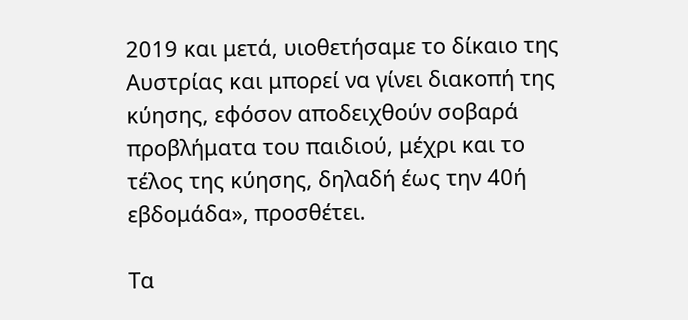2019 και μετά, υιοθετήσαμε το δίκαιο της Αυστρίας και μπορεί να γίνει διακοπή της κύησης, εφόσον αποδειχθούν σοβαρά προβλήματα του παιδιού, μέχρι και το τέλος της κύησης, δηλαδή έως την 40ή εβδομάδα», προσθέτει.

Τα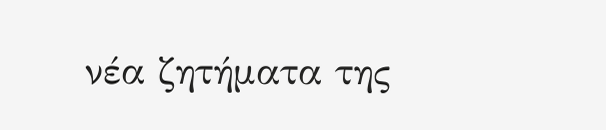νέα ζητήματα της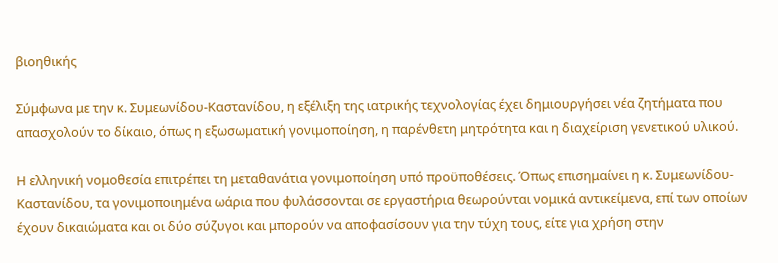βιοηθικής

Σύμφωνα με την κ. Συμεωνίδου-Καστανίδου, η εξέλιξη της ιατρικής τεχνολογίας έχει δημιουργήσει νέα ζητήματα που απασχολούν το δίκαιο, όπως η εξωσωματική γονιμοποίηση, η παρένθετη μητρότητα και η διαχείριση γενετικού υλικού.

Η ελληνική νομοθεσία επιτρέπει τη μεταθανάτια γονιμοποίηση υπό προϋποθέσεις. Όπως επισημαίνει η κ. Συμεωνίδου-Καστανίδου, τα γονιμοποιημένα ωάρια που φυλάσσονται σε εργαστήρια θεωρούνται νομικά αντικείμενα, επί των οποίων έχουν δικαιώματα και οι δύο σύζυγοι και μπορούν να αποφασίσουν για την τύχη τους, είτε για χρήση στην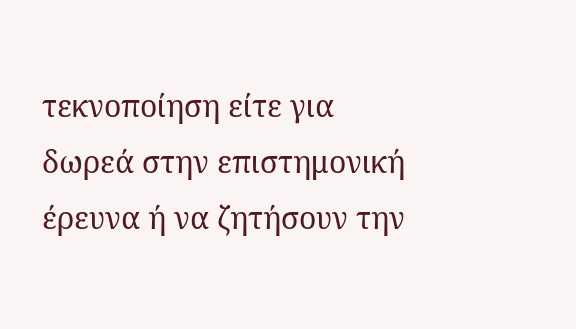τεκνοποίηση είτε για δωρεά στην επιστημονική έρευνα ή να ζητήσουν την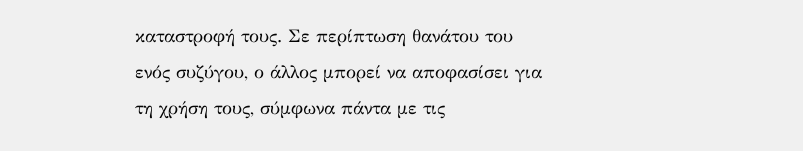καταστροφή τους. Σε περίπτωση θανάτου του ενός συζύγου, ο άλλος μπορεί να αποφασίσει για τη χρήση τους, σύμφωνα πάντα με τις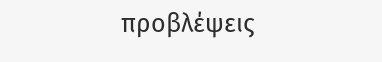προβλέψεις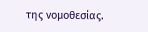της νομοθεσίας.